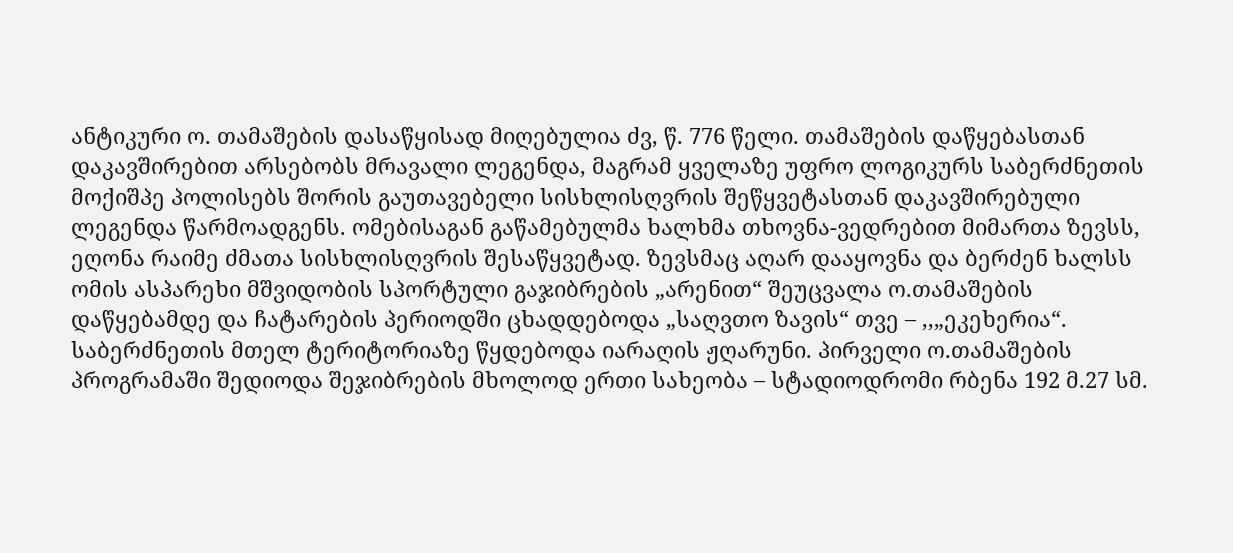ანტიკური ო. თამაშების დასაწყისად მიღებულია ძვ, წ. 776 წელი. თამაშების დაწყებასთან დაკავშირებით არსებობს მრავალი ლეგენდა, მაგრამ ყველაზე უფრო ლოგიკურს საბერძნეთის მოქიშპე პოლისებს შორის გაუთავებელი სისხლისღვრის შეწყვეტასთან დაკავშირებული ლეგენდა წარმოადგენს. ომებისაგან გაწამებულმა ხალხმა თხოვნა-ვედრებით მიმართა ზევსს, ეღონა რაიმე ძმათა სისხლისღვრის შესაწყვეტად. ზევსმაც აღარ დააყოვნა და ბერძენ ხალსს ომის ასპარეხი მშვიდობის სპორტული გაჯიბრების „არენით“ შეუცვალა ო.თამაშების დაწყებამდე და ჩატარების პერიოდში ცხადდებოდა „საღვთო ზავის“ თვე – ,,„ეკეხერია“. საბერძნეთის მთელ ტერიტორიაზე წყდებოდა იარაღის ჟღარუნი. პირველი ო.თამაშების პროგრამაში შედიოდა შეჯიბრების მხოლოდ ერთი სახეობა – სტადიოდრომი რბენა 192 მ.27 სმ.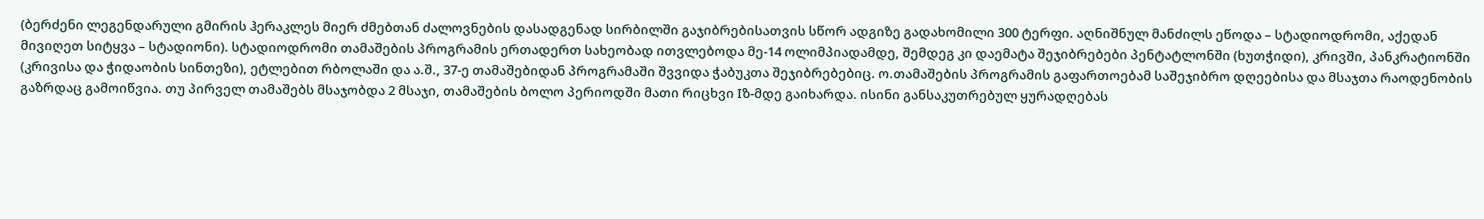(ბერძენი ლეგენდარული გმირის ჰერაკლეს მიერ ძმებთან ძალოვნების დასადგენად სირბილში გაჯიბრებისათვის სწორ ადგიზე გადახომილი 300 ტერფი. აღნიშნულ მანძილს ეწოდა – სტადიოდრომი, აქედან მივიღეთ სიტყვა – სტადიონი). სტადიოდრომი თამაშების პროგრამის ერთადერთ სახეობად ითვლებოდა მე-14 ოლიმპიადამდე, შემდეგ კი დაემატა შეჯიბრებები პენტატლონში (ხუთჭიდი), კრივში, პანკრატიონში (კრივისა და ჭიდაობის სინთეზი), ეტლებით რბოლაში და ა.შ., 37-ე თამაშებიდან პროგრამაში შვვიდა ჭაბუკთა შეჯიბრებებიც. ო.თამაშების პროგრამის გაფართოებამ საშეჯიბრო დღეებისა და მსაჯთა რაოდენობის გაზრდაც გამოიწვია. თუ პირველ თამაშებს მსაჯობდა 2 მსაჯი, თამაშების ბოლო პერიოდში მათი რიცხვი Iზ-მდე გაიხარდა. ისინი განსაკუთრებულ ყურადღებას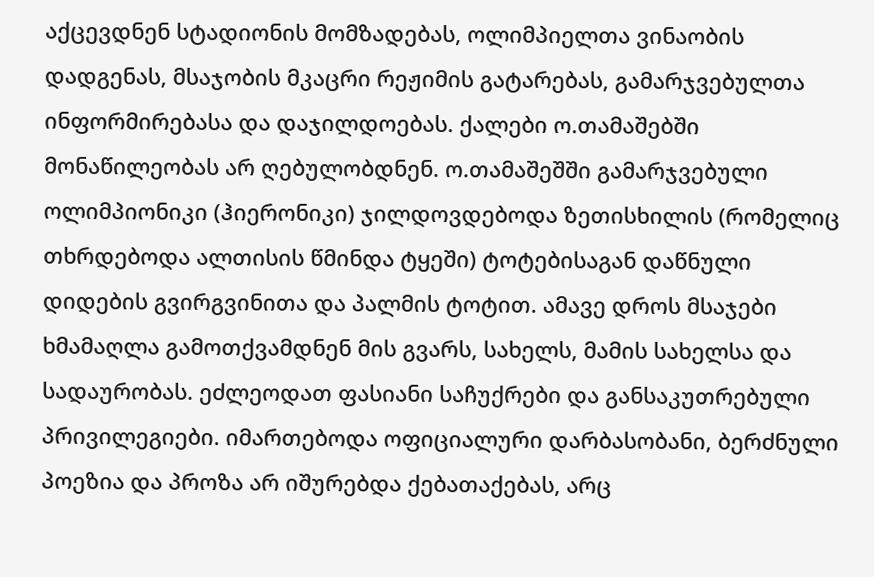აქცევდნენ სტადიონის მომზადებას, ოლიმპიელთა ვინაობის დადგენას, მსაჯობის მკაცრი რეჟიმის გატარებას, გამარჯვებულთა ინფორმირებასა და დაჯილდოებას. ქალები ო.თამაშებში მონაწილეობას არ ღებულობდნენ. ო.თამაშეშში გამარჯვებული ოლიმპიონიკი (ჰიერონიკი) ჯილდოვდებოდა ზეთისხილის (რომელიც თხრდებოდა ალთისის წმინდა ტყეში) ტოტებისაგან დაწნული დიდების გვირგვინითა და პალმის ტოტით. ამავე დროს მსაჯები ხმამაღლა გამოთქვამდნენ მის გვარს, სახელს, მამის სახელსა და სადაურობას. ეძლეოდათ ფასიანი საჩუქრები და განსაკუთრებული პრივილეგიები. იმართებოდა ოფიციალური დარბასობანი, ბერძნული პოეზია და პროზა არ იშურებდა ქებათაქებას, არც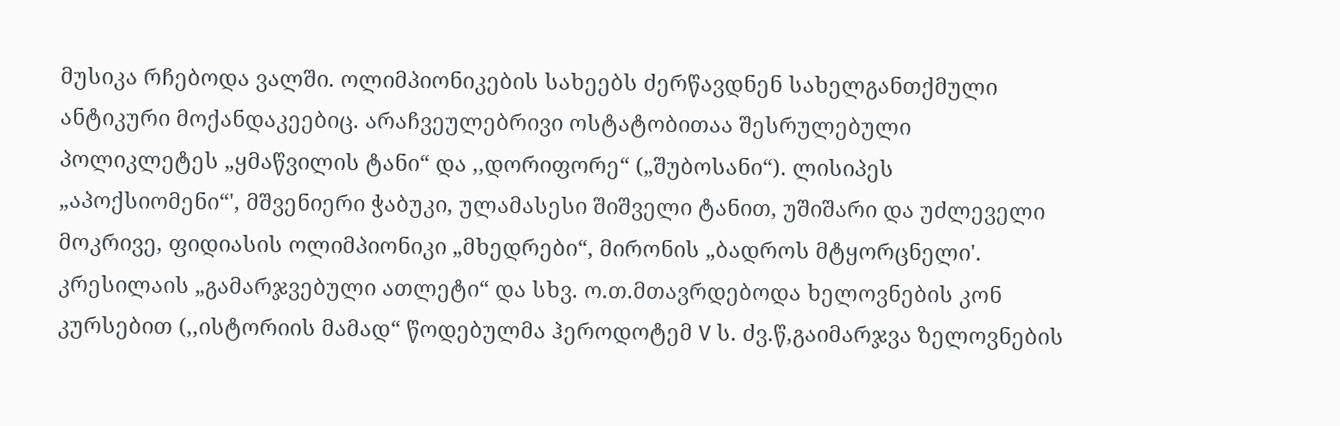მუსიკა რჩებოდა ვალში. ოლიმპიონიკების სახეებს ძერწავდნენ სახელგანთქმული ანტიკური მოქანდაკეებიც. არაჩვეულებრივი ოსტატობითაა შესრულებული პოლიკლეტეს „ყმაწვილის ტანი“ და ,,დორიფორე“ („შუბოსანი“). ლისიპეს „აპოქსიომენი“', მშვენიერი ჭაბუკი, ულამასესი შიშველი ტანით, უშიშარი და უძლეველი მოკრივე, ფიდიასის ოლიმპიონიკი „მხედრები“, მირონის „ბადროს მტყორცნელი'. კრესილაის „გამარჯვებული ათლეტი“ და სხვ. ო.თ.მთავრდებოდა ხელოვნების კონ კურსებით (,,ისტორიის მამად“ წოდებულმა ჰეროდოტემ V ს. ძვ.წ,გაიმარჯვა ზელოვნების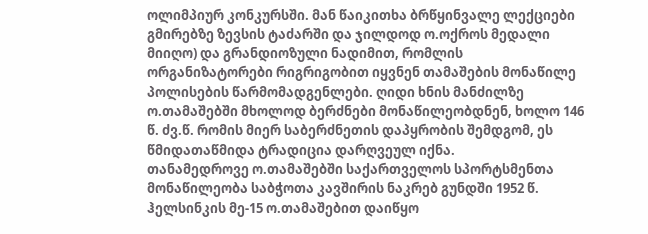ოლიმპიურ კონკურსში. მან წაიკითხა ბრწყინვალე ლექციები გმირებზე ზევსის ტაძარში და ჯილდოდ ო.ოქროს მედალი მიიღო) და გრანდიოზული ნადიმით, რომლის ორგანიზატორები რიგრიგობით იყვნენ თამაშების მონაწილე პოლისების წარმომადგენლები. ღიდი ხნის მანძილზე ო.თამაშებში მხოლოდ ბერძნები მონაწილეობდნენ, ხოლო 146 წ. ძვ.წ. რომის მიერ საბერძნეთის დაპყრობის შემდგომ, ეს წმიდათაწმიდა ტრადიცია დარღვეულ იქნა.
თანამედროვე ო.თამაშებში საქართველოს სპორტსმენთა მონაწილეობა საბჭოთა კავშირის ნაკრებ გუნდში 1952 წ. ჰელსინკის მე-15 ო.თამაშებით დაიწყო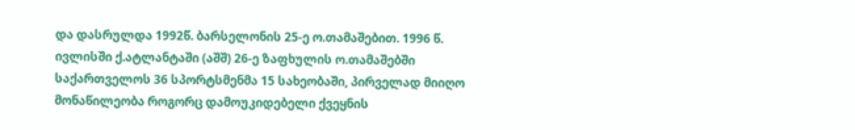და დასრულდა 1992წ. ბარსელონის 25-ე ო.თამაშებით. 1996 წ. ივლისში ქ.ატლანტაში (აშშ) 26-ე ზაფხულის ო.თამაშებში საქართველოს 36 სპორტსმენმა 15 სახეობაში, პირველად მიიღო მონაწილეობა როგორც დამოუკიდებელი ქვეყნის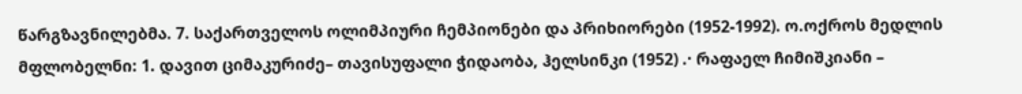წარგზავნილებმა. 7. საქართველოს ოლიმპიური ჩემპიონები და პრიხიორები (1952-1992). ო.ოქროს მედლის მფლობელნი: 1. დავით ციმაკურიძე– თავისუფალი ჭიდაობა, ჰელსინკი (1952) .· რაფაელ ჩიმიშკიანი –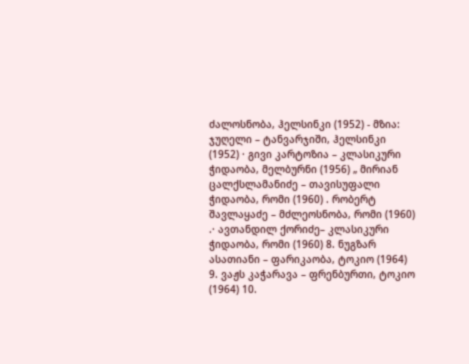ძალოსნობა, ჰელსინკი (1952) - მზია: ჯუღელი – ტანვარჯიში, ჰელსინკი (1952) · გივი კარტოზია – კლასიკური ჭიდაობა, მელბურნი (1956) „ მირიან ცალქსლამანიძე – თავისუფალი ჭიდაობა, რომი (1960) . რობერტ შავლაყაძე – მძლეოსნობა, რომი (1960) .· ავთანდილ ქორიძე– კლასიკური ჭიდაობა, რომი (1960) 8. ნუგზარ ასათიანი – ფარიკაობა, ტოკიო (1964) 9. ვაჟს კაჭარავა – ფრენბურთი, ტოკიო (1964) 10.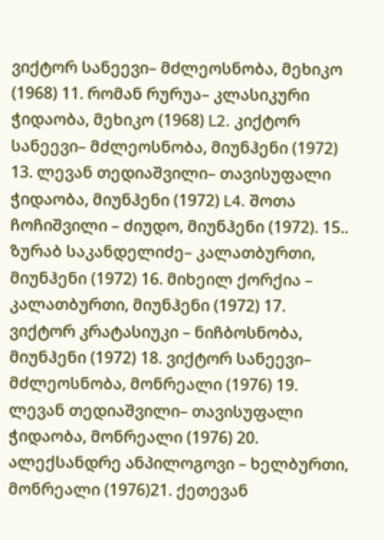ვიქტორ სანეევი– მძლეოსნობა, მეხიკო (1968) 11. რომან რურუა– კლასიკური ჭიდაობა, მეხიკო (1968) L2. კიქტორ სანეევი– მძლეოსნობა, მიუნჰენი (1972) 13. ლევან თედიაშვილი– თავისუფალი ჭიდაობა, მიუნჰენი (1972) L4. შოთა ჩოჩიშვილი – ძიუდო, მიუნჰენი (1972). 15.. ზურაბ საკანდელიძე– კალათბურთი, მიუნჰენი (1972) 16. მიხეილ ქორქია – კალათბურთი, მიუნჰენი (1972) 17. ვიქტორ კრატასიუკი – ნიჩბოსნობა, მიუნჰენი (1972) 18. ვიქტორ სანეევი– მძლეოსნობა, მონრეალი (1976) 19. ლევან თედიაშვილი– თავისუფალი ჭიდაობა, მონრეალი (1976) 20. ალექსანდრე ანპილოგოვი – ხელბურთი, მონრეალი (1976)21. ქეთევან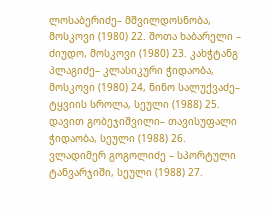ლოსაბერიძე– მშვილდოსნობა, მოსკოვი (1980) 22. შოთა ხაბარელი – ძიუდო, მოსკოვი (1980) 23. კახჭტანგ პლაგიძე– კლასიკური ჭიდაობა, მოსკოვი (1980) 24, ნინო სალუქვაძე– ტყვიის სროლა, სეული (1988) 25. დავით გობეჯიშვილი– თავისუფალი ჭიდაობა, სეული (1988) 26. ვლადიმერ გოგოლიძე – სპორტული ტანვარჯიში, სეული (1988) 27.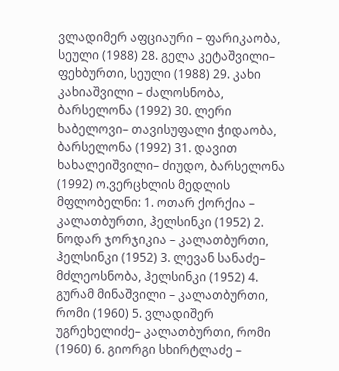ვლადიმერ აფციაური – ფარიკაობა, სეული (1988) 28. გელა კეტაშვილი– ფეხბურთი, სეული (1988) 29. კახი კახიაშვილი – ძალოსნობა, ბარსელონა (1992) 30. ლერი ხაბელოვი– თავისუფალი ჭიდაობა, ბარსელონა (1992) 31. დავით ხახალეიშვილი– ძიუდო, ბარსელონა (1992) ო.ვერცხლის მედლის მფლობელნი: 1. ოთარ ქორქია – კალათბურთი, ჰელსინკი (1952) 2. ნოდარ ჯორჯიკია – კალათბურთი, ჰელსინკი (1952) 3. ლევან სანაძე– მძლეოსნობა, ჰელსინკი (1952) 4. გურამ მინაშვილი – კალათბურთი, რომი (1960) 5. ვლადიშერ უგრეხელიძე– კალათბურთი, რომი (1960) 6. გიორგი სხირტლაძე –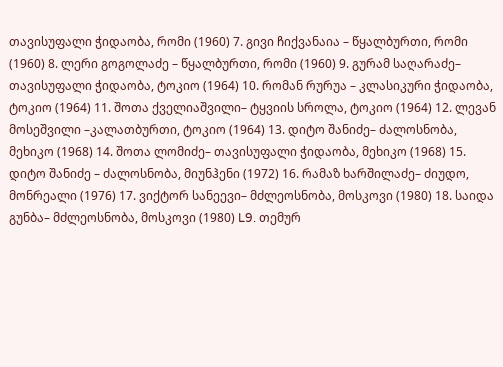თავისუფალი ჭიდაობა, რომი (1960) 7. გივი ჩიქვანაია – წყალბურთი, რომი (1960) 8. ლერი გოგოლაძე – წყალბურთი, რომი (1960) 9. გურამ საღარაძე– თავისუფალი ჭიდაობა, ტოკიო (1964) 10. რომან რურუა – კლასიკური ჭიდაობა, ტოკიო (1964) 11. შოთა ქველიაშვილი– ტყვიის სროლა, ტოკიო (1964) 12. ლევან მოსეშვილი –კალათბურთი, ტოკიო (1964) 13. დიტო შანიძე– ძალოსნობა, მეხიკო (1968) 14. შოთა ლომიძე– თავისუფალი ჭიდაობა, მეხიკო (1968) 15. დიტო შანიძე – ძალოსნობა, მიუნჰენი (1972) 16. რამაზ ხარშილაძე– ძიუდო, მონრეალი (1976) 17. ვიქტორ სანეევი– მძლეოსნობა, მოსკოვი (1980) 18. საიდა გუნბა– მძლეოსნობა, მოსკოვი (1980) L9. თემურ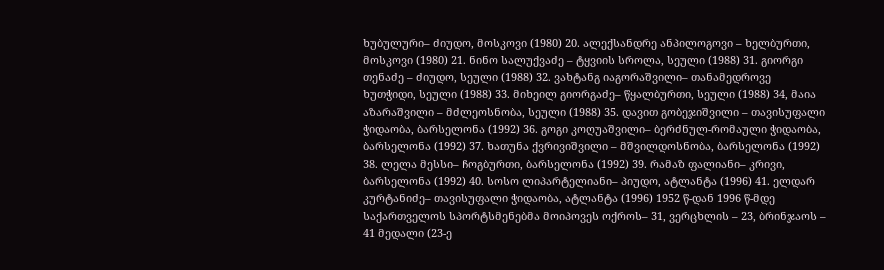ხუბულური– ძიუდო, მოსკოვი (1980) 20. ალექსანდრე ანპილოგოვი – ხელბურთი, მოსკოვი (1980) 21. ნინო სალუქვაძე – ტყვიის სროლა, სეული (1988) 31. გიორგი თენაძე – ძიუდო, სეული (1988) 32. ვახტანგ იაგორაშვილი– თანამედროვე ხუთჭიდი, სეული (1988) 33. მიხეილ გიორგაძე– წყალბურთი, სეული (1988) 34, მაია აზარაშვილი – მძლეოსნობა, სეული (1988) 35. დავით გობეჯიშვილი – თავისუფალი ჭიდაობა, ბარსელონა (1992) 36. გოგი კოღუაშვილი– ბერძნულ-რომაული ჭიდაობა, ბარსელონა (1992) 37. ხათუნა ქვრივიშვილი – მშვილდოსნობა, ბარსელონა (1992) 38. ლელა მესსი– ჩოგბურთი, ბარსელონა (1992) 39. რამაზ ფალიანი– კრივი, ბარსელონა (1992) 40. სოსო ლიპარტელიანი– პიუდო, ატლანტა (1996) 41. ელდარ კურტანიძე– თავისუფალი ჭიდაობა, ატლანტა (1996) 1952 წ-დან 1996 წ-მდე საქართველოს სპორტსმენებმა მოიპოვეს ოქროს– 31, ვერცხლის – 23, ბრინჯაოს – 41 მედალი (23-ე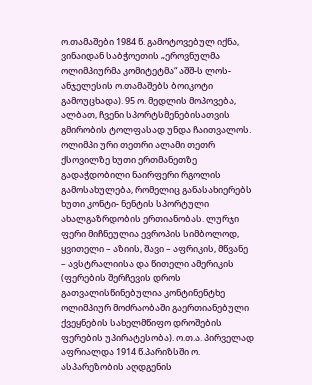ო.თამაშები 1984 წ. გამოტოვებულ იქნა, ვინაიდან საბჭოეთის „ეროვნულმა ოლიმპიურმა კომიტეტმა“ აშშ-ს ლოს- ანჯელესის ო.თამაშებს ბოიკოტი გამოუცხადა). 95 ო. მედლის მოპოვება, ალბათ, ჩვენი სპორტსმენებისათვის გმირობის ტოლფასად უნდა ჩაითვალოს. ოლიმპი ური თეთრი ალამი თეთრ ქსოვილზე ხუთი ერთმანეთზე გადაჭდობილი ნაირფერი რგოლის გამოსახულება, რომელიც განასახიერებს ხუთი კონტი- ნენტის სპორტული ახალგაზრდობის ერთიანობას. ლურჯი ფერი მიჩნეულია ევროპის სიმბოლოდ, ყვითელი – აზიის, შავი – აფრიკის, მწვანე – ავსტრალიისა და წითელი ამერიკის (ფერების შერჩევის დროს გათვალისწინებულია კონტინენტხე ოლიმპიურ მოძრაობაში გაერთიანებული ქვეყნების სახელმწიფო დროშების ფერების უპირატესობა). ო.თ.ა. პირველად აფრიალდა 1914 წ.პარიზსში ო. ასპარეზობის აღდგენის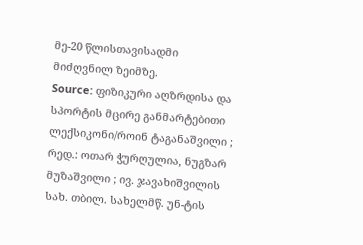მე-20 წლისთავისადმი მიძღვნილ ზეიმზე.
Source: ფიზიკური აღზრდისა და სპორტის მცირე განმარტებითი ლექსიკონი/როინ ტაგანაშვილი ; რედ.: ოთარ ჭურღულია, ნუგზარ მუზაშვილი ; ივ. ჯავახიშვილის სახ. თბილ. სახელმწ. უნ-ტის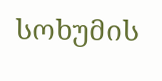სოხუმის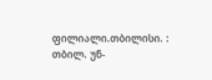ფილიალი.თბილისი. : თბილ. უნ-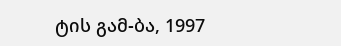ტის გამ-ბა, 1997